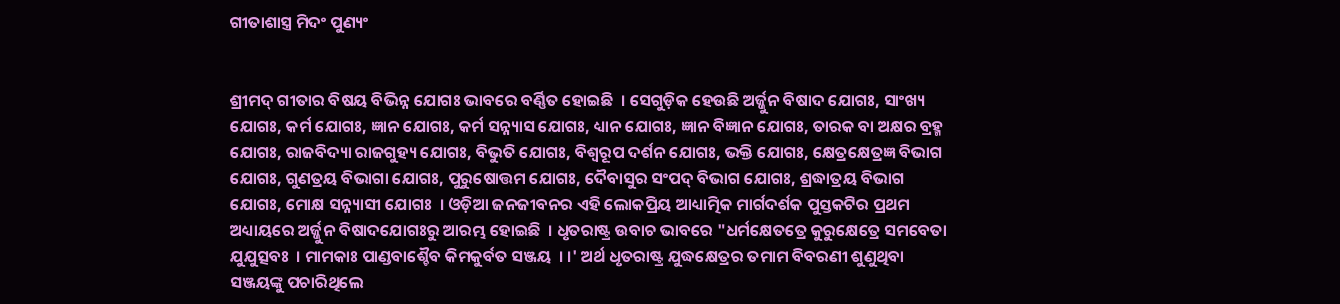ଗୀତାଶାସ୍ତ୍ର ମିଦଂ ପୁଣ୍ୟଂ


ଶ୍ରୀମଦ୍ ଗୀତାର ବିଷୟ ବିଭିନ୍ନ ଯୋଗଃ ଭାବରେ ବର୍ଣ୍ଣିତ ହୋଇଛି  । ସେଗୁଡ଼ିକ ହେଉଛି ଅର୍ଜ୍ଜୁନ ବିଷାଦ ଯୋଗଃ, ସାଂଖ୍ୟ ଯୋଗଃ, କର୍ମ ଯୋଗଃ, ଜ୍ଞାନ ଯୋଗଃ, କର୍ମ ସନ୍ନ୍ୟାସ ଯୋଗଃ, ଧ୍ୟାନ ଯୋଗଃ, ଜ୍ଞାନ ବିଜ୍ଞାନ ଯୋଗଃ, ତାରକ ବା ଅକ୍ଷର ବ୍ରହ୍ମ ଯୋଗଃ, ରାଜବିଦ୍ୟା ରାଜଗୁହ୍ୟ ଯୋଗଃ, ବିଭୁତି ଯୋଗଃ, ବିଶ୍ୱରୂପ ଦର୍ଶନ ଯୋଗଃ, ଭକ୍ତି ଯୋଗଃ, କ୍ଷେତ୍ରକ୍ଷେତ୍ରଜ୍ଞ ବିଭାଗ ଯୋଗଃ, ଗୁଣତ୍ରୟ ବିଭାଗା ଯୋଗଃ, ପୁରୁଷୋତ୍ତମ ଯୋଗଃ, ଦୈବାସୁର ସଂପଦ୍ ବିଭାଗ ଯୋଗଃ, ଶ୍ରଦ୍ଧାତ୍ରୟ ବିଭାଗ ଯୋଗଃ, ମୋକ୍ଷ ସନ୍ନ୍ୟାସୀ ଯୋଗଃ  । ଓଡ଼ିଆ ଜନଜୀବନର ଏହି ଲୋକପ୍ରିୟ ଆଧ୍ୟାତ୍ମିକ ମାର୍ଗଦର୍ଶକ ପୁସ୍ତକଟିର ପ୍ରଥମ ଅଧ୍ୟାୟରେ ଅର୍ଜ୍ଜୁନ ବିଷାଦଯୋଗଃରୁ ଆରମ୍ଭ ହୋଇଛି  । ଧୃତରାଷ୍ଟ୍ର ଉବାଚ ଭାବରେ "ଧର୍ମକ୍ଷେତତ୍ରେ କୁରୁକ୍ଷେତ୍ରେ ସମବେତା ଯୁଯୁତ୍ସବଃ  । ମାମକାଃ ପାଣ୍ଡବାଶ୍ଚୈବ କିମକୁର୍ବତ ସଞ୍ଜୟ  । ।' ଅର୍ଥ ଧୃତରାଷ୍ଟ୍ର ଯୁଦ୍ଧକ୍ଷେତ୍ରର ତମାମ ବିବରଣୀ ଶୁଣୁଥିବା ସଞ୍ଜୟଙ୍କୁ ପଚାରିଥିଲେ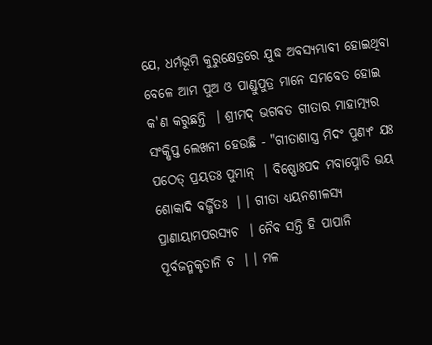ଯେ, ଧର୍ମଭୂମି କୁରୁକ୍ଷେତ୍ରରେ ଯୁଦ୍ଧ ଅବସ୍ୟମ୍ଭାବୀ ହୋଇଥିବା ବେଳେ ଆମ ପୁଅ ଓ ପାଣ୍ଡୁପୁତ୍ର ମାନେ ସମବେତ ହୋଇ କ'ଣ କରୁଛନ୍ତି  । ଶ୍ରୀମଦ୍ ଭଗବତ ଗୀତାର ମାହାତ୍ମ୍ୟର ସଂକ୍ଷିପ୍ତ ଲେଖନୀ ହେଉଛି - "ଗୀତାଶାସ୍ତ୍ର ମିଦଂ ପୁଣ୍ୟଂ ଯଃ ପଠେତ୍ ପ୍ରୟତଃ ପୁମାନ୍  । ବିଷ୍ଣୋଃପଦ ମବାପ୍ନୋତି ଭୟ ଶୋକାଦି ବର୍ଜ୍ଜିତଃ  । । ଗୀତା ଧ୍ୟୟନଶୀଳସ୍ୟ ପ୍ରାଣାୟାମପରସ୍ୟଚ  । ନୈବ ସନ୍ତି ହି ପାପାନି ପୂର୍ବଜନ୍ମକୃତାନି ଚ  । । ମଳ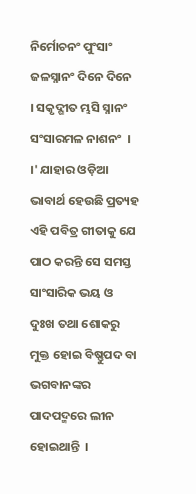ନିର୍ମୋଚନଂ ପୁଂସାଂ ଜଳସ୍ନାନଂ ଦିନେ ଦିନେ  । ସକୃଦ୍ଗୀତ ମ୍ଭସି ସ୍ନାନଂ ସଂସାରମଳ ନାଶନଂ  । ।' ଯାହାର ଓଡ଼ିଆ ଭାବାର୍ଥ ହେଉଛି ପ୍ରତ୍ୟହ ଏହି ପବିତ୍ର ଗୀତାକୁ ଯେ ପାଠ କରନ୍ତି ସେ ସମସ୍ତ ସାଂସାରିକ ଭୟ ଓ ଦୁଃଖ ତଥା ଶୋକରୁ ମୁକ୍ତ ହୋଇ ବିଷ୍ଣୁପଦ ବା ଭଗବାନଙ୍କର ପାଦପଦ୍ମରେ ଲୀନ ହୋଇଥାନ୍ତି  ।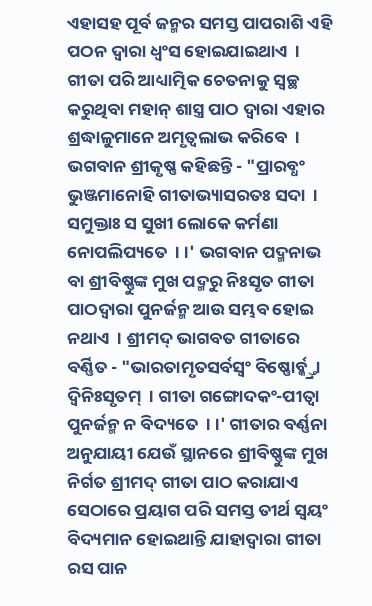ଏହାସହ ପୂର୍ବ ଜନ୍ମର ସମସ୍ତ ପାପରାଶି ଏହି ପଠନ ଦ୍ୱାରା ଧ୍ୱଂସ ହୋଇଯାଇଥାଏ  । ଗୀତା ପରି ଆଧ୍ୟାତ୍ମିକ ଚେତନାକୁ ସ୍ୱଚ୍ଛ କରୁଥିବା ମହାନ୍ ଶାସ୍ତ୍ର ପାଠ ଦ୍ୱାରା ଏହାର ଶ୍ରଦ୍ଧାଳୁମାନେ ଅମୃତ୍ୱଲାଭ କରିବେ  । ଭଗବାନ ଶ୍ରୀକୃଷ୍ଣ କହିଛନ୍ତି - "ପ୍ରାରବ୍ଧଂ ଭୁଞ୍ଜମାନୋହି ଗୀତାଭ୍ୟାସରତଃ ସଦା  । ସମୁକ୍ତାଃ ସ ସୁଖୀ ଲୋକେ କର୍ମଣା ନୋପଲିପ୍ୟତେ  । ।' ଭଗବାନ ପଦ୍ମନାଭ ବା ଶ୍ରୀବିଷ୍ଣୁଙ୍କ ମୁଖ ପଦ୍ମରୁ ନିଃସୃତ ଗୀତା ପାଠଦ୍ୱାରା ପୁନର୍ଜନ୍ମ ଆଉ ସମ୍ଭବ ହୋଇ ନଥାଏ  । ଶ୍ରୀମଦ୍ ଭାଗବତ ଗୀତାରେ ବର୍ଣ୍ଣିତ - "ଭାରତାମୃତସର୍ବସ୍ୱଂ ବିଷ୍ଣୋର୍ବ୍କ୍ତ୍ରା ଦ୍ବିନିଃସୃତମ୍  । ଗୀତା ଗଙ୍ଗୋଦକଂ-ପୀତ୍ୱା ପୁନର୍ଜନ୍ମ ନ ବିଦ୍ୟତେ  । ।' ଗୀତାର ବର୍ଣ୍ଣନା ଅନୁଯାୟୀ ଯେଉଁ ସ୍ଥାନରେ ଶ୍ରୀବିଷ୍ଣୁଙ୍କ ମୁଖ ନିର୍ଗତ ଶ୍ରୀମଦ୍ ଗୀତା ପାଠ କରାଯାଏ ସେଠାରେ ପ୍ରୟାଗ ପରି ସମସ୍ତ ତୀର୍ଥ ସ୍ୱୟଂ ବିଦ୍ୟମାନ ହୋଇଥାନ୍ତି ଯାହାଦ୍ୱାରା ଗୀତା ରସ ପାନ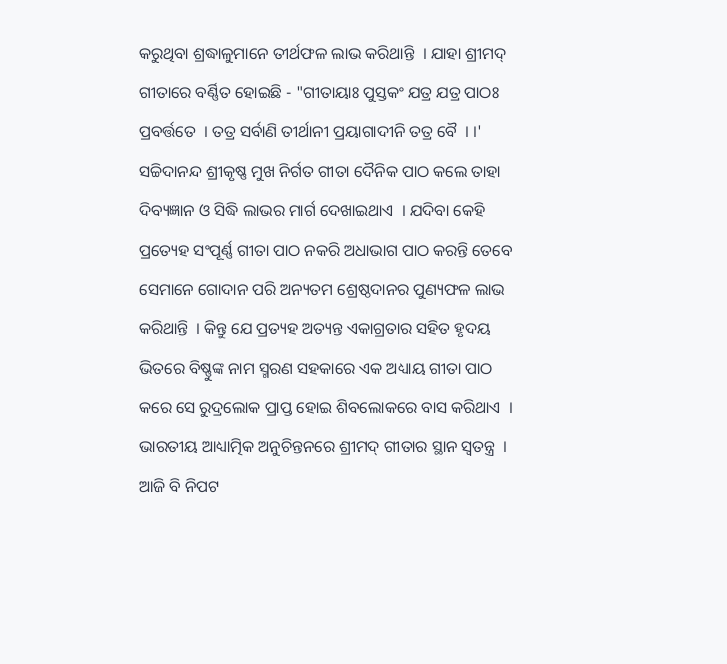କରୁଥିବା ଶ୍ରଦ୍ଧାଳୁମାନେ ତୀର୍ଥଫଳ ଲାଭ କରିଥାନ୍ତି  । ଯାହା ଶ୍ରୀମଦ୍ ଗୀତାରେ ବର୍ଣ୍ଣିତ ହୋଇଛି - "ଗୀତାୟାଃ ପୁସ୍ତକଂ ଯତ୍ର ଯତ୍ର ପାଠଃ ପ୍ରବର୍ତ୍ତତେ  । ତତ୍ର ସର୍ବାଣି ତୀର୍ଥାନୀ ପ୍ରୟାଗାଦୀନି ତତ୍ର ବୈ  । ।' ସଚ୍ଚିଦାନନ୍ଦ ଶ୍ରୀକୃଷ୍ଣ ମୁଖ ନିର୍ଗତ ଗୀତା ଦୈନିକ ପାଠ କଲେ ତାହା ଦିବ୍ୟଜ୍ଞାନ ଓ ସିଦ୍ଧି ଲାଭର ମାର୍ଗ ଦେଖାଇଥାଏ  । ଯଦିବା କେହି ପ୍ରତ୍ୟେହ ସଂପୂର୍ଣ୍ଣ ଗୀତା ପାଠ ନକରି ଅଧାଭାଗ ପାଠ କରନ୍ତି ତେବେ ସେମାନେ ଗୋଦାନ ପରି ଅନ୍ୟତମ ଶ୍ରେଷ୍ଠଦାନର ପୁଣ୍ୟଫଳ ଲାଭ କରିଥାନ୍ତି  । କିନ୍ତୁ ଯେ ପ୍ରତ୍ୟହ ଅତ୍ୟନ୍ତ ଏକାଗ୍ରତାର ସହିତ ହୃଦୟ ଭିତରେ ବିଷ୍ଣୁଙ୍କ ନାମ ସ୍ମରଣ ସହକାରେ ଏକ ଅଧ୍ୟାୟ ଗୀତା ପାଠ କରେ ସେ ରୁଦ୍ରଲୋକ ପ୍ରାପ୍ତ ହୋଇ ଶିବଲୋକରେ ବାସ କରିଥାଏ  ।  ଭାରତୀୟ ଆଧ୍ୟାତ୍ମିକ ଅନୁଚିନ୍ତନରେ ଶ୍ରୀମଦ୍ ଗୀତାର ସ୍ଥାନ ସ୍ୱତନ୍ତ୍ର  । ଆଜି ବି ନିପଟ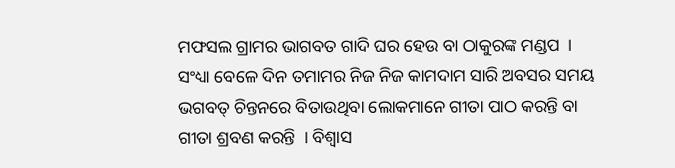ମଫସଲ ଗ୍ରାମର ଭାଗବତ ଗାଦି ଘର ହେଉ ବା ଠାକୁରଙ୍କ ମଣ୍ଡପ  । ସଂଧ୍ୟା ବେଳେ ଦିନ ତମାମର ନିଜ ନିଜ କାମଦାମ ସାରି ଅବସର ସମୟ ଭଗବତ୍ ଚିନ୍ତନରେ ବିତାଉଥିବା ଲୋକମାନେ ଗୀତା ପାଠ କରନ୍ତି ବା ଗୀତା ଶ୍ରବଣ କରନ୍ତି  । ବିଶ୍ୱାସ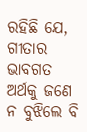ରହିଛି ଯେ, ଗୀତାର ଭାବଗତ ଅର୍ଥକୁ ଜଣେ ନ ବୁଝିଲେ ବି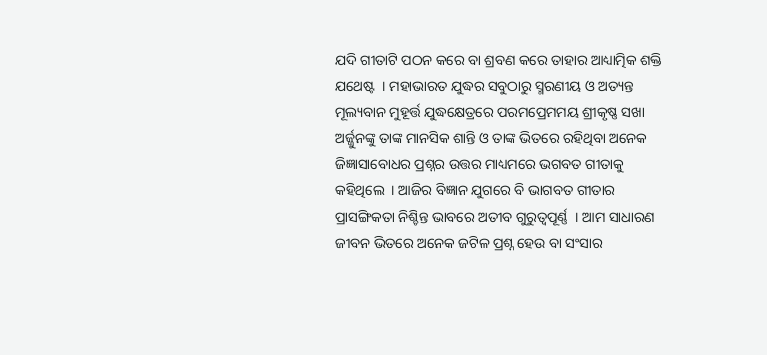ଯଦି ଗୀତାଟି ପଠନ କରେ ବା ଶ୍ରବଣ କରେ ତାହାର ଆଧ୍ୟାତ୍ମିକ ଶକ୍ତି ଯଥେଷ୍ଟ  । ମହାଭାରତ ଯୁଦ୍ଧର ସବୁଠାରୁ ସ୍ମରଣୀୟ ଓ ଅତ୍ୟନ୍ତ ମୂଲ୍ୟବାନ ମୁହୂର୍ତ୍ତ ଯୁଦ୍ଧକ୍ଷେତ୍ରରେ ପରମପ୍ରେମମୟ ଶ୍ରୀକୃଷ୍ଣ ସଖା ଅର୍ଜ୍ଜୁନଙ୍କୁ ତାଙ୍କ ମାନସିକ ଶାନ୍ତି ଓ ତାଙ୍କ ଭିତରେ ରହିଥିବା ଅନେକ ଜିଜ୍ଞାସାବୋଧର ପ୍ରଶ୍ନର ଉତ୍ତର ମାଧ୍ୟମରେ ଭଗବତ ଗୀତାକୁ କହିଥିଲେ  । ଆଜିର ବିଜ୍ଞାନ ଯୁଗରେ ବି ଭାଗବତ ଗୀତାର ପ୍ରାସଙ୍ଗିକତା ନିଶ୍ଚିନ୍ତ ଭାବରେ ଅତୀବ ଗୁରୁତ୍ୱପୂର୍ଣ୍ଣ  । ଆମ ସାଧାରଣ ଜୀବନ ଭିତରେ ଅନେକ ଜଟିଳ ପ୍ରଶ୍ନ ହେଉ ବା ସଂସାର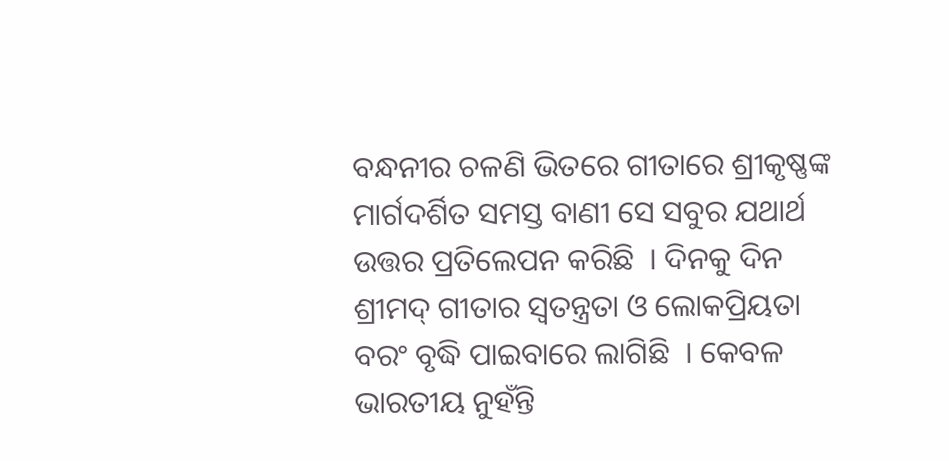ବନ୍ଧନୀର ଚଳଣି ଭିତରେ ଗୀତାରେ ଶ୍ରୀକୃଷ୍ଣଙ୍କ ମାର୍ଗଦର୍ଶିତ ସମସ୍ତ ବାଣୀ ସେ ସବୁର ଯଥାର୍ଥ ଉତ୍ତର ପ୍ରତିଲେପନ କରିଛି  । ଦିନକୁ ଦିନ ଶ୍ରୀମଦ୍ ଗୀତାର ସ୍ୱତନ୍ତ୍ରତା ଓ ଲୋକପ୍ରିୟତା ବରଂ ବୃଦ୍ଧି ପାଇବାରେ ଲାଗିଛି  । କେବଳ ଭାରତୀୟ ନୁହଁନ୍ତି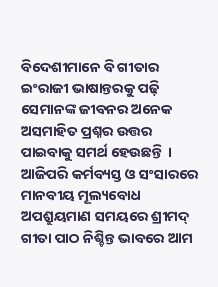ବିଦେଶୀମାନେ ବି ଗୀତାର ଇଂରାଜୀ ଭାଷାନ୍ତରକୁ ପଢ଼ି ସେମାନଙ୍କ ଜୀବନର ଅନେକ ଅସମାହିତ ପ୍ରଶ୍ନର ଉତ୍ତର ପାଇବାକୁ ସମର୍ଥ ହେଉଛନ୍ତି  । ଆଜିପରି କର୍ମବ୍ୟସ୍ତ ଓ ସଂସାରରେ ମାନବୀୟ ମୂଲ୍ୟବୋଧ ଅପଶ୍ରୁୟମାଣ ସମୟରେ ଶ୍ରୀମଦ୍ ଗୀତା ପାଠ ନିଶ୍ଚିନ୍ତ ଭାବରେ ଆମ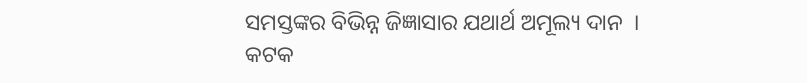ସମସ୍ତଙ୍କର ବିଭିନ୍ନ ଜିଜ୍ଞାସାର ଯଥାର୍ଥ ଅମୂଲ୍ୟ ଦାନ  ।
କଟକ